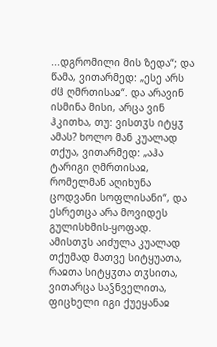...დგრომილი მის ზედა“; და წამა, ვითარმედ: „ესე არს ძჱ ღმრთისაჲ“. და არავინ ისმინა მისი, არცა ვინ ჰკითხა, თუ: ვისთჳს იტყჳ ამას? ხოლო მან კუალად თქუა, ვითარმედ: „აჰა ტარიგი ღმრთისაჲ, რომელმან აღიხუნა ცოდვანი სოფლისანი“, და ესრეთცა არა მოვიდეს გულისხმის-ყოფად. ამისთჳს აიძულა კუალად თქუმად მათვე სიტყუათა, რაჲთა სიტყჳთა თჳსითა, ვითარცა საჴნველითა, ფიცხელი იგი ქუეყანაჲ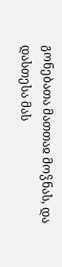გონებათა მათთაჲ მოჴნას, და დასთესა მას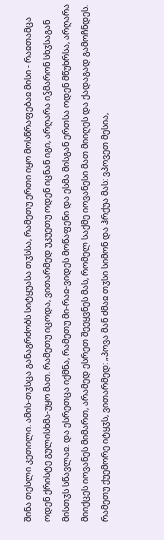შინა თესლი კეთილი. ამის-თჳსცა განაგრძობს სიტყუასა თჳსსა, რამეთუ ერთი იყო მოსწრაფებაჲ მისი - რაჲთამცა ოდენ ქრისტე გულისხმა-უყო მათ. რამეთუ იცოდა, ვითარმედ უკუეთუ ოდენ იცნან იგი, არღარა იჴმარონ სხჳსაგან მისთჳს სწავლაჲ. და ესრეთცა იქმნა, რამეთუ მი-რაჲ-ვიდეს მოწაფენი და ესმა მისგან ერთსა ოდენ მწუხრსა, არღარა მიიქცეს იოვანეს მიმართ, არამედ ესრეთ შეეყვნეს მას, რომელ საქმე იოვანესი მათ მიიღეს და ქადაგად გამოჩნდეს. რამეთუ ქუემორე იტყჳს, ვითარმედ: „პოვა მან ძმაჲ თჳსი სიმონ და ჰრქუა მას: ვპოვეთ მესია,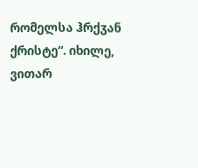რომელსა ჰრქჳან ქრისტე“. იხილე, ვითარ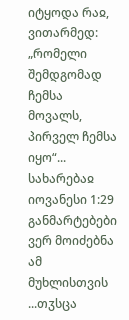იტყოდა რაჲ, ვითარმედ: „რომელი შემდგომად ჩემსა მოვალს, პირველ ჩემსა იყო“...
სახარებაჲ იოვანესი 1:29
განმარტებები ვერ მოიძებნა ამ მუხლისთვის
...თჳსცა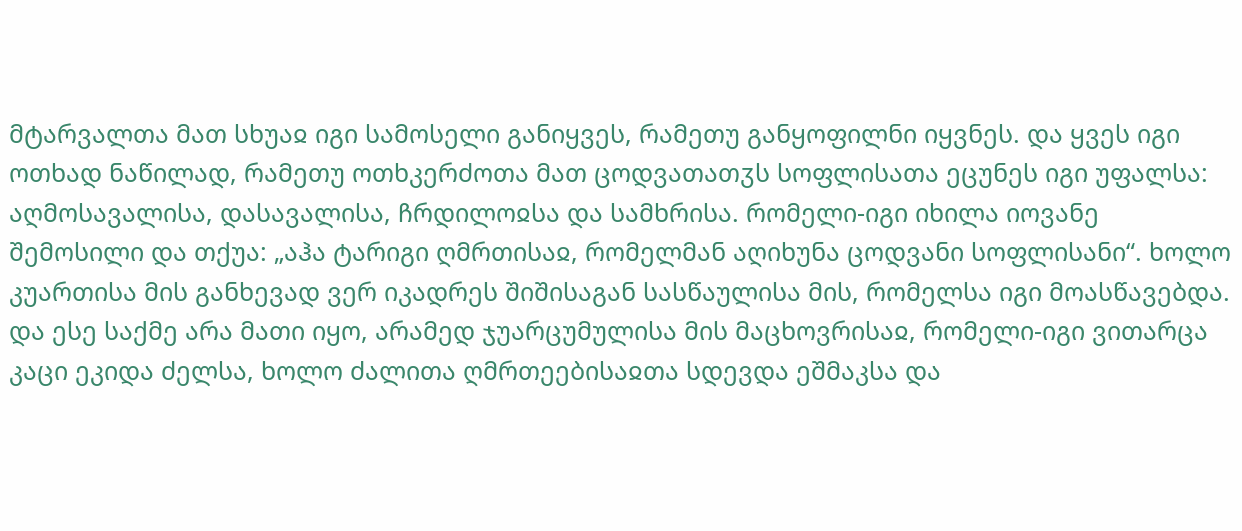მტარვალთა მათ სხუაჲ იგი სამოსელი განიყვეს, რამეთუ განყოფილნი იყვნეს. და ყვეს იგი ოთხად ნაწილად, რამეთუ ოთხკერძოთა მათ ცოდვათათჳს სოფლისათა ეცუნეს იგი უფალსა: აღმოსავალისა, დასავალისა, ჩრდილოჲსა და სამხრისა. რომელი-იგი იხილა იოვანე შემოსილი და თქუა: „აჰა ტარიგი ღმრთისაჲ, რომელმან აღიხუნა ცოდვანი სოფლისანი“. ხოლო კუართისა მის განხევად ვერ იკადრეს შიშისაგან სასწაულისა მის, რომელსა იგი მოასწავებდა.
და ესე საქმე არა მათი იყო, არამედ ჯუარცუმულისა მის მაცხოვრისაჲ, რომელი-იგი ვითარცა კაცი ეკიდა ძელსა, ხოლო ძალითა ღმრთეებისაჲთა სდევდა ეშმაკსა და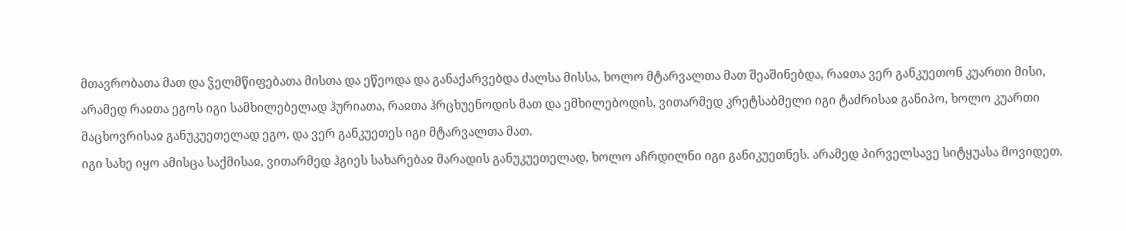მთავრობათა მათ და ჴელმწიფებათა მისთა და ეწეოდა და განაქარვებდა ძალსა მისსა, ხოლო მტარვალთა მათ შეაშინებდა, რაჲთა ვერ განკუეთონ კუართი მისი, არამედ რაჲთა ეგოს იგი სამხილებელად ჰურიათა, რაჲთა ჰრცხუენოდის მათ და ემხილებოდის, ვითარმედ კრეტსაბმელი იგი ტაძრისაჲ განიპო, ხოლო კუართი მაცხოვრისაჲ განუკუეთელად ეგო, და ვერ განკუეთეს იგი მტარვალთა მათ.
იგი სახე იყო ამისცა საქმისაჲ, ვითარმედ ჰგიეს სახარებაჲ მარადის განუკუეთელად, ხოლო აჩრდილნი იგი განიკუეთნეს. არამედ პირველსავე სიტყუასა მოვიდეთ.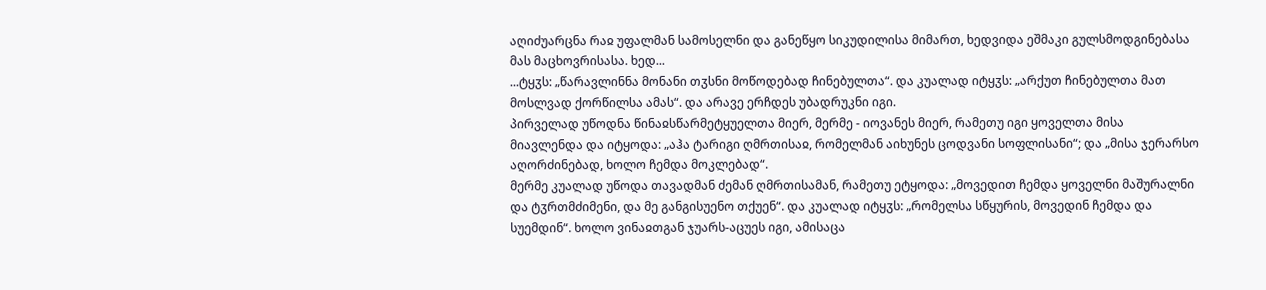აღიძუარცნა რაჲ უფალმან სამოსელნი და განეწყო სიკუდილისა მიმართ, ხედვიდა ეშმაკი გულსმოდგინებასა მას მაცხოვრისასა. ხედ...
...ტყჳს: „წარავლინნა მონანი თჳსნი მოწოდებად ჩინებულთა“. და კუალად იტყჳს: „არქუთ ჩინებულთა მათ მოსლვად ქორწილსა ამას“. და არავე ერჩდეს უბადრუკნი იგი.
პირველად უწოდნა წინაჲსწარმეტყუელთა მიერ, მერმე - იოვანეს მიერ, რამეთუ იგი ყოველთა მისა მიავლენდა და იტყოდა: „აჰა ტარიგი ღმრთისაჲ, რომელმან აიხუნეს ცოდვანი სოფლისანი“; და „მისა ჯერარსო აღორძინებად, ხოლო ჩემდა მოკლებად“.
მერმე კუალად უწოდა თავადმან ძემან ღმრთისამან, რამეთუ ეტყოდა: „მოვედით ჩემდა ყოველნი მაშურალნი და ტჳრთმძიმენი, და მე განგისუენო თქუენ“. და კუალად იტყჳს: „რომელსა სწყურის, მოვედინ ჩემდა და სუემდინ“. ხოლო ვინაჲთგან ჯუარს-აცუეს იგი, ამისაცა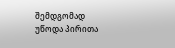შემდგომად უწოდა პირითა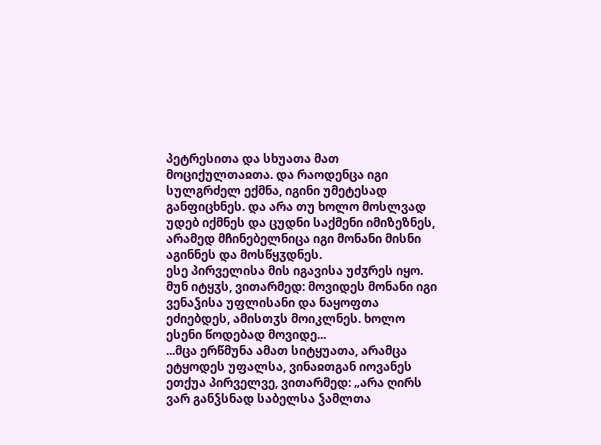პეტრესითა და სხუათა მათ მოციქულთაჲთა. და რაოდენცა იგი სულგრძელ ექმნა, იგინი უმეტესად განფიცხნეს. და არა თუ ხოლო მოსლვად უდებ იქმნეს და ცუდნი საქმენი იმიზეზნეს, არამედ მჩინებელნიცა იგი მონანი მისნი აგინნეს და მოსწყჳდნეს.
ესე პირველისა მის იგავისა უძჳრეს იყო. მუნ იტყჳს, ვითარმედ: მოვიდეს მონანი იგი ვენაჴისა უფლისანი და ნაყოფთა ეძიებდეს, ამისთჳს მოიკლნეს. ხოლო ესენი წოდებად მოვიდე...
...მცა ერწმუნა ამათ სიტყუათა, არამცა ეტყოდეს უფალსა, ვინაჲთგან იოვანეს ეთქუა პირველვე, ვითარმედ: „არა ღირს ვარ განჴსნად საბელსა ჴამლთა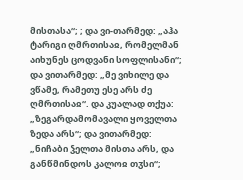მისთასა“; ; და ვი-თარმედ: „აჰა ტარიგი ღმრთისაჲ, რომელმან აიხუნეს ცოდვანი სოფლისანი“; და ვითარმედ: „მე ვიხილე და ვწამე, რამეთუ ესე არს ძე ღმრთისაჲ“. და კუალად თქუა: „ზეგარდამომავალი ყოველთა ზედა არს“; და ვითარმედ: „ნიჩაბი ჴელთა მისთა არს, და განწმინდოს კალოჲ თჳსი“;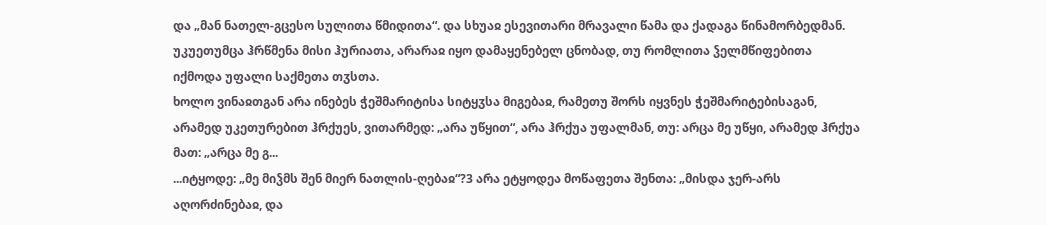და „მან ნათელ-გცესო სულითა წმიდითა“. და სხუაჲ ესევითარი მრავალი წამა და ქადაგა წინამორბედმან. უკუეთუმცა ჰრწმენა მისი ჰურიათა, არარაჲ იყო დამაყენებელ ცნობად, თუ რომლითა ჴელმწიფებითა იქმოდა უფალი საქმეთა თჳსთა.
ხოლო ვინაჲთგან არა ინებეს ჭეშმარიტისა სიტყჳსა მიგებაჲ, რამეთუ შორს იყვნეს ჭეშმარიტებისაგან, არამედ უკეთურებით ჰრქუეს, ვითარმედ: „არა უწყით“, არა ჰრქუა უფალმან, თუ: არცა მე უწყი, არამედ ჰრქუა მათ: „არცა მე გ...
...იტყოდე: „მე მიჴმს შენ მიერ ნათლის-ღებაჲ“?3 არა ეტყოდეა მოწაფეთა შენთა: „მისდა ჯერ-არს აღორძინებაჲ, და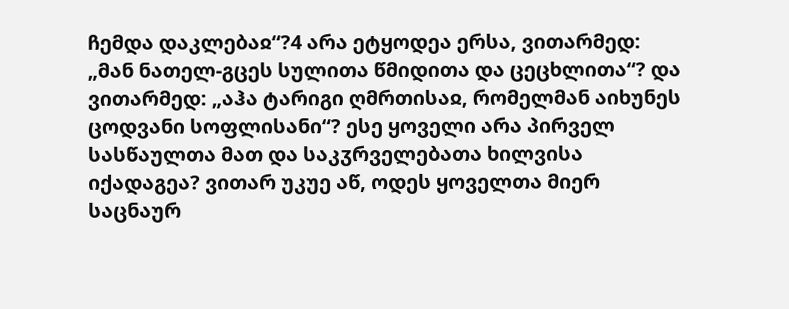ჩემდა დაკლებაჲ“?4 არა ეტყოდეა ერსა, ვითარმედ: „მან ნათელ-გცეს სულითა წმიდითა და ცეცხლითა“? და ვითარმედ: „აჰა ტარიგი ღმრთისაჲ, რომელმან აიხუნეს ცოდვანი სოფლისანი“? ესე ყოველი არა პირველ სასწაულთა მათ და საკჳრველებათა ხილვისა იქადაგეა? ვითარ უკუე აწ, ოდეს ყოველთა მიერ საცნაურ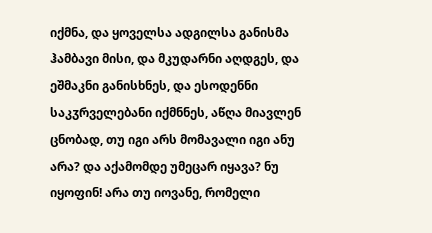იქმნა, და ყოველსა ადგილსა განისმა ჰამბავი მისი, და მკუდარნი აღდგეს, და ეშმაკნი განისხნეს, და ესოდენნი საკჳრველებანი იქმნნეს, აწღა მიავლენ ცნობად, თუ იგი არს მომავალი იგი ანუ არა? და აქამომდე უმეცარ იყავა? ნუ იყოფინ! არა თუ იოვანე, რომელი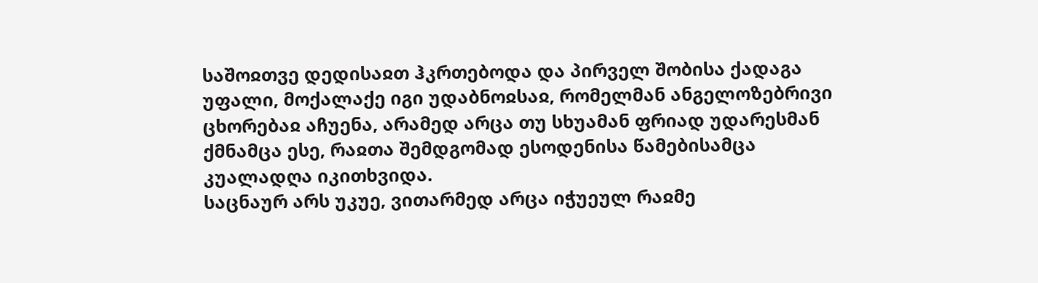საშოჲთვე დედისაჲთ ჰკრთებოდა და პირველ შობისა ქადაგა უფალი, მოქალაქე იგი უდაბნოჲსაჲ, რომელმან ანგელოზებრივი ცხორებაჲ აჩუენა, არამედ არცა თუ სხუამან ფრიად უდარესმან ქმნამცა ესე, რაჲთა შემდგომად ესოდენისა წამებისამცა კუალადღა იკითხვიდა.
საცნაურ არს უკუე, ვითარმედ არცა იჭუეულ რაჲმე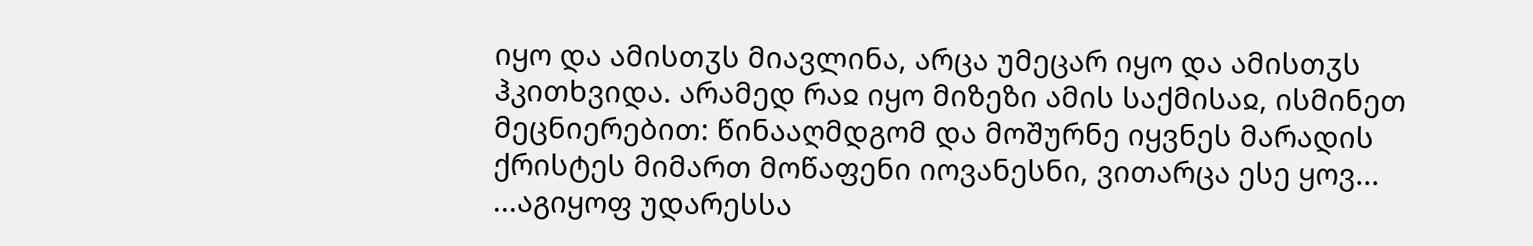იყო და ამისთჳს მიავლინა, არცა უმეცარ იყო და ამისთჳს ჰკითხვიდა. არამედ რაჲ იყო მიზეზი ამის საქმისაჲ, ისმინეთ მეცნიერებით: წინააღმდგომ და მოშურნე იყვნეს მარადის ქრისტეს მიმართ მოწაფენი იოვანესნი, ვითარცა ესე ყოვ...
...აგიყოფ უდარესსა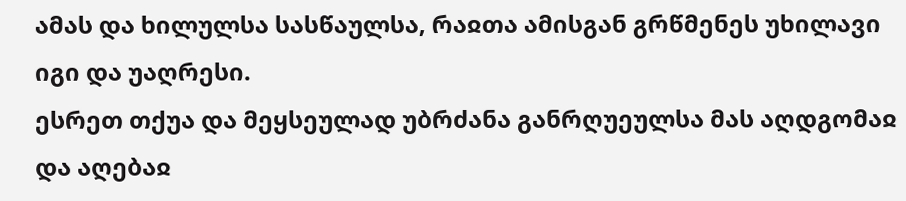ამას და ხილულსა სასწაულსა, რაჲთა ამისგან გრწმენეს უხილავი იგი და უაღრესი.
ესრეთ თქუა და მეყსეულად უბრძანა განრღუეულსა მას აღდგომაჲ და აღებაჲ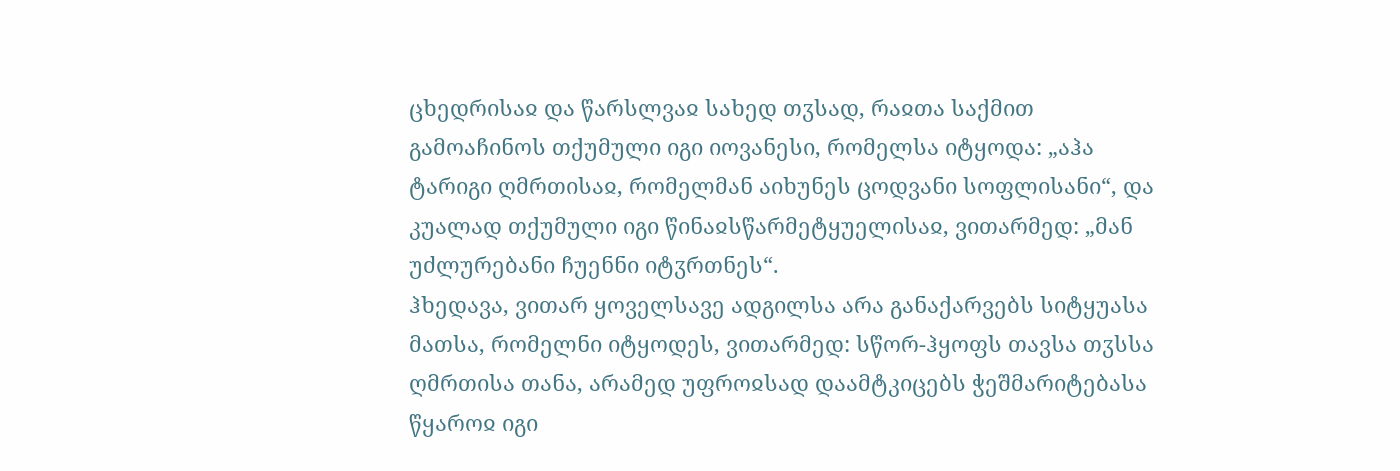ცხედრისაჲ და წარსლვაჲ სახედ თჳსად, რაჲთა საქმით გამოაჩინოს თქუმული იგი იოვანესი, რომელსა იტყოდა: „აჰა ტარიგი ღმრთისაჲ, რომელმან აიხუნეს ცოდვანი სოფლისანი“, და კუალად თქუმული იგი წინაჲსწარმეტყუელისაჲ, ვითარმედ: „მან უძლურებანი ჩუენნი იტჳრთნეს“.
ჰხედავა, ვითარ ყოველსავე ადგილსა არა განაქარვებს სიტყუასა მათსა, რომელნი იტყოდეს, ვითარმედ: სწორ-ჰყოფს თავსა თჳსსა ღმრთისა თანა, არამედ უფროჲსად დაამტკიცებს ჭეშმარიტებასა წყაროჲ იგი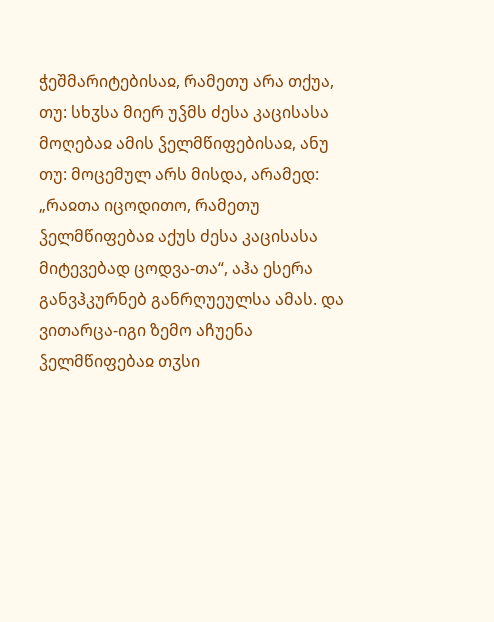ჭეშმარიტებისაჲ, რამეთუ არა თქუა, თუ: სხჳსა მიერ უჴმს ძესა კაცისასა მოღებაჲ ამის ჴელმწიფებისაჲ, ანუ თუ: მოცემულ არს მისდა, არამედ: „რაჲთა იცოდითო, რამეთუ ჴელმწიფებაჲ აქუს ძესა კაცისასა მიტევებად ცოდვა-თა“, აჰა ესერა განვჰკურნებ განრღუეულსა ამას. და ვითარცა-იგი ზემო აჩუენა ჴელმწიფებაჲ თჳსი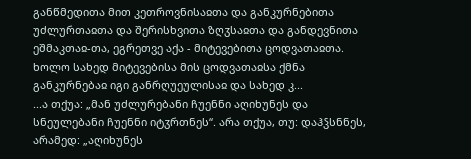განწმედითა მით კეთროვნისაჲთა და განკურნებითა უძლურთაჲთა და შერისხვითა ზღჳსაჲთა და განდევნითა ეშმაკთაჲ-თა, ეგრეთვე აქა - მიტევებითა ცოდვათაჲთა. ხოლო სახედ მიტევებისა მის ცოდვათაჲსა ქმნა განკურნებაჲ იგი განრღუეულისაჲ და სახედ კ...
...ა თქუა: „მან უძლურებანი ჩუენნი აღიხუნეს და სნეულებანი ჩუენნი იტჳრთნეს“. არა თქუა, თუ: დაჰჴსნნეს, არამედ: „აღიხუნეს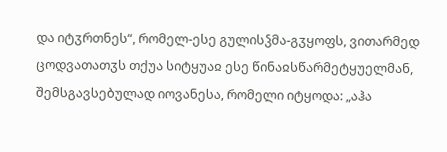და იტჳრთნეს“, რომელ-ესე გულისჴმა-გჳყოფს, ვითარმედ ცოდვათათჳს თქუა სიტყუაჲ ესე წინაჲსწარმეტყუელმან, შემსგავსებულად იოვანესა, რომელი იტყოდა: „აჰა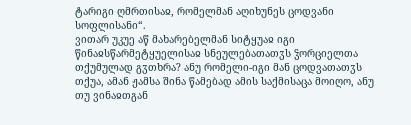ტარიგი ღმრთისაჲ, რომელმან აღიხუნეს ცოდვანი სოფლისანი“.
ვითარ უკუე აწ მახარებელმან სიტყუაჲ იგი წინაჲსწარმეტყუელისაჲ სნეულებათათჳს ჴორციელთა თქუმულად გჳთხრა? ანუ რომელი-იგი მან ცოდვათათჳს თქუა, ამან ჟამსა შინა წამებად ამის საქმისაცა მოიღო, ანუ თუ ვინაჲთგან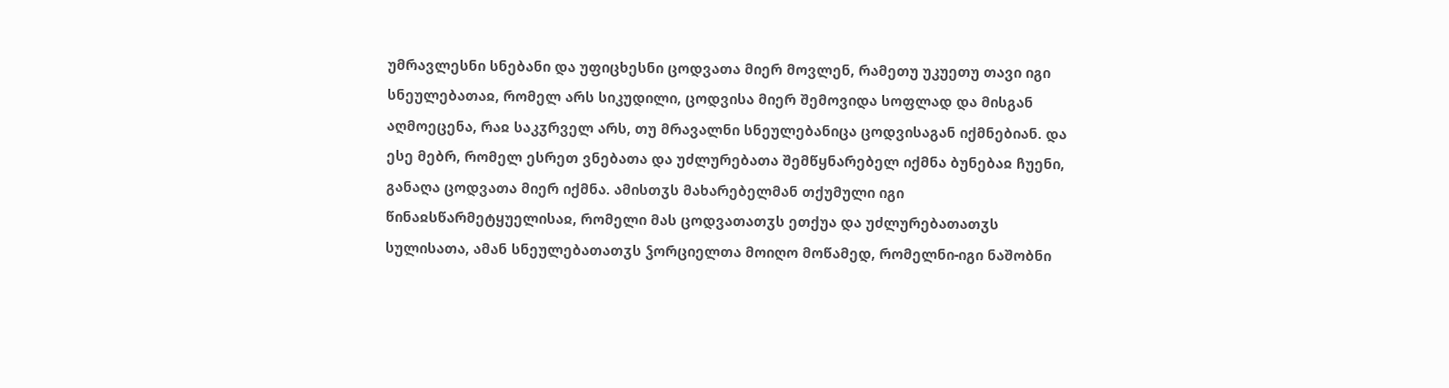უმრავლესნი სნებანი და უფიცხესნი ცოდვათა მიერ მოვლენ, რამეთუ უკუეთუ თავი იგი სნეულებათაჲ, რომელ არს სიკუდილი, ცოდვისა მიერ შემოვიდა სოფლად და მისგან აღმოეცენა, რაჲ საკჳრველ არს, თუ მრავალნი სნეულებანიცა ცოდვისაგან იქმნებიან. და ესე მებრ, რომელ ესრეთ ვნებათა და უძლურებათა შემწყნარებელ იქმნა ბუნებაჲ ჩუენი, განაღა ცოდვათა მიერ იქმნა. ამისთჳს მახარებელმან თქუმული იგი წინაჲსწარმეტყუელისაჲ, რომელი მას ცოდვათათჳს ეთქუა და უძლურებათათჳს სულისათა, ამან სნეულებათათჳს ჴორციელთა მოიღო მოწამედ, რომელნი-იგი ნაშობნი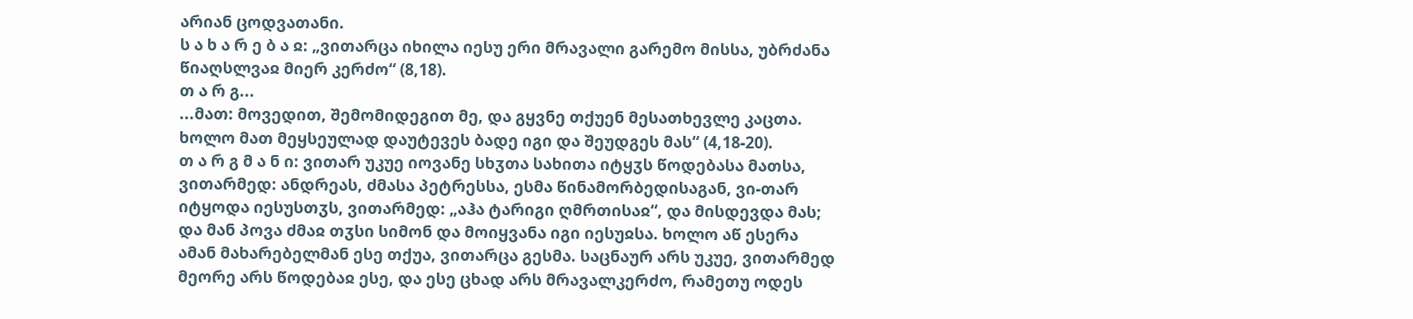არიან ცოდვათანი.
ს ა ხ ა რ ე ბ ა ჲ: „ვითარცა იხილა იესუ ერი მრავალი გარემო მისსა, უბრძანა წიაღსლვაჲ მიერ კერძო“ (8,18).
თ ა რ გ...
...მათ: მოვედით, შემომიდეგით მე, და გყვნე თქუენ მესათხევლე კაცთა. ხოლო მათ მეყსეულად დაუტევეს ბადე იგი და შეუდგეს მას“ (4,18-20).
თ ა რ გ მ ა ნ ი: ვითარ უკუე იოვანე სხჳთა სახითა იტყჳს წოდებასა მათსა, ვითარმედ: ანდრეას, ძმასა პეტრესსა, ესმა წინამორბედისაგან, ვი-თარ იტყოდა იესუსთჳს, ვითარმედ: „აჰა ტარიგი ღმრთისაჲ“, და მისდევდა მას; და მან პოვა ძმაჲ თჳსი სიმონ და მოიყვანა იგი იესუჲსა. ხოლო აწ ესერა ამან მახარებელმან ესე თქუა, ვითარცა გესმა. საცნაურ არს უკუე, ვითარმედ მეორე არს წოდებაჲ ესე, და ესე ცხად არს მრავალკერძო, რამეთუ ოდეს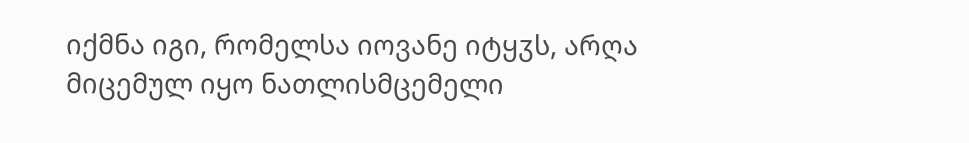იქმნა იგი, რომელსა იოვანე იტყჳს, არღა მიცემულ იყო ნათლისმცემელი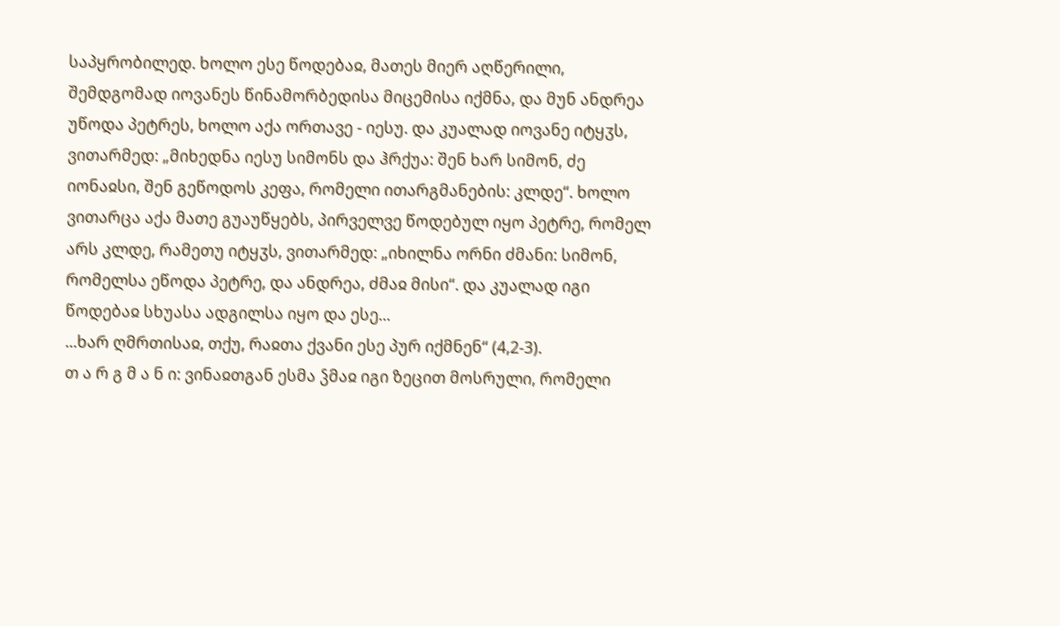საპყრობილედ. ხოლო ესე წოდებაჲ, მათეს მიერ აღწერილი, შემდგომად იოვანეს წინამორბედისა მიცემისა იქმნა, და მუნ ანდრეა უწოდა პეტრეს, ხოლო აქა ორთავე - იესუ. და კუალად იოვანე იტყჳს, ვითარმედ: „მიხედნა იესუ სიმონს და ჰრქუა: შენ ხარ სიმონ, ძე იონაჲსი, შენ გეწოდოს კეფა, რომელი ითარგმანების: კლდე“. ხოლო ვითარცა აქა მათე გუაუწყებს, პირველვე წოდებულ იყო პეტრე, რომელ არს კლდე, რამეთუ იტყჳს, ვითარმედ: „იხილნა ორნი ძმანი: სიმონ, რომელსა ეწოდა პეტრე, და ანდრეა, ძმაჲ მისი“. და კუალად იგი წოდებაჲ სხუასა ადგილსა იყო და ესე...
...ხარ ღმრთისაჲ, თქუ, რაჲთა ქვანი ესე პურ იქმნენ“ (4,2-3).
თ ა რ გ მ ა ნ ი: ვინაჲთგან ესმა ჴმაჲ იგი ზეცით მოსრული, რომელი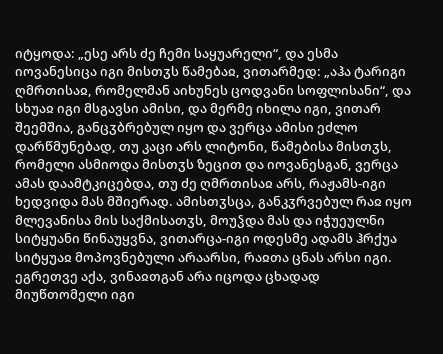იტყოდა: „ესე არს ძე ჩემი საყუარელი“, და ესმა იოვანესიცა იგი მისთჳს წამებაჲ, ვითარმედ: „აჰა ტარიგი ღმრთისაჲ, რომელმან აიხუნეს ცოდვანი სოფლისანი“, და სხუაჲ იგი მსგავსი ამისი, და მერმე იხილა იგი, ვითარ შეემშია, განცჳბრებულ იყო და ვერცა ამისი ეძლო დარწმუნებად, თუ კაცი არს ლიტონი, წამებისა მისთჳს, რომელი ასმიოდა მისთჳს ზეცით და იოვანესგან, ვერცა ამას დაამტკიცებდა, თუ ძე ღმრთისაჲ არს, რაჟამს-იგი ხედვიდა მას მშიერად. ამისთჳსცა, განკჳრვებულ რაჲ იყო მლევანისა მის საქმისათჳს, მოუჴდა მას და იჭუეულნი სიტყუანი წინაუყვნა, ვითარცა-იგი ოდესმე ადამს ჰრქუა სიტყუაჲ მოპოვნებული არაარსი, რაჲთა ცნას არსი იგი. ეგრეთვე აქა, ვინაჲთგან არა იცოდა ცხადად მიუწთომელი იგი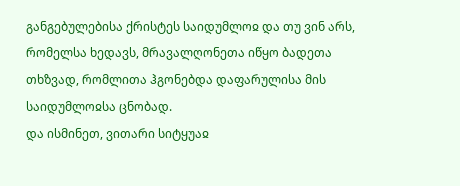განგებულებისა ქრისტეს საიდუმლოჲ და თუ ვინ არს, რომელსა ხედავს, მრავალღონეთა იწყო ბადეთა თხზვად, რომლითა ჰგონებდა დაფარულისა მის საიდუმლოჲსა ცნობად.
და ისმინეთ, ვითარი სიტყუაჲ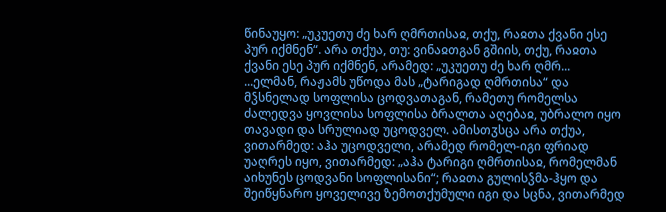წინაუყო: „უკუეთუ ძე ხარ ღმრთისაჲ, თქუ, რაჲთა ქვანი ესე პურ იქმნენ“. არა თქუა, თუ: ვინაჲთგან გშიის, თქუ, რაჲთა ქვანი ესე პურ იქმნენ, არამედ: „უკუეთუ ძე ხარ ღმრ...
...ელმან, რაჟამს უწოდა მას „ტარიგად ღმრთისა“ და მჴსნელად სოფლისა ცოდვათაგან, რამეთუ რომელსა ძალედვა ყოვლისა სოფლისა ბრალთა აღებაჲ, უბრალო იყო თავადი და სრულიად უცოდველ. ამისთჳსცა არა თქუა, ვითარმედ: აჰა უცოდველი, არამედ რომელ-იგი ფრიად უაღრეს იყო, ვითარმედ: „აჰა ტარიგი ღმრთისაჲ, რომელმან აიხუნეს ცოდვანი სოფლისანი“; რაჲთა გულისჴმა-ჰყო და შეიწყნარო ყოველივე ზემოთქუმული იგი და სცნა, ვითარმედ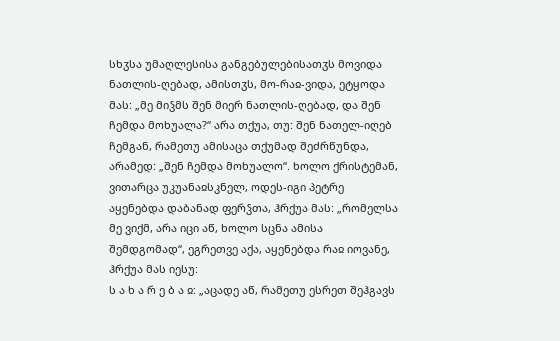სხჳსა უმაღლესისა განგებულებისათჳს მოვიდა ნათლის-ღებად, ამისთჳს, მო-რაჲ-ვიდა, ეტყოდა მას: „მე მიჴმს შენ მიერ ნათლის-ღებად, და შენ ჩემდა მოხუალა?“ არა თქუა, თუ: შენ ნათელ-იღებ ჩემგან, რამეთუ ამისაცა თქუმად შეძრწუნდა, არამედ: „შენ ჩემდა მოხუალო“. ხოლო ქრისტემან, ვითარცა უკუანაჲსკნელ, ოდეს-იგი პეტრე აყენებდა დაბანად ფერჴთა, ჰრქუა მას: „რომელსა მე ვიქმ, არა იცი აწ, ხოლო სცნა ამისა შემდგომად“, ეგრეთვე აქა, აყენებდა რაჲ იოვანე, ჰრქუა მას იესუ:
ს ა ხ ა რ ე ბ ა ჲ: „აცადე აწ, რამეთუ ესრეთ შეჰგავს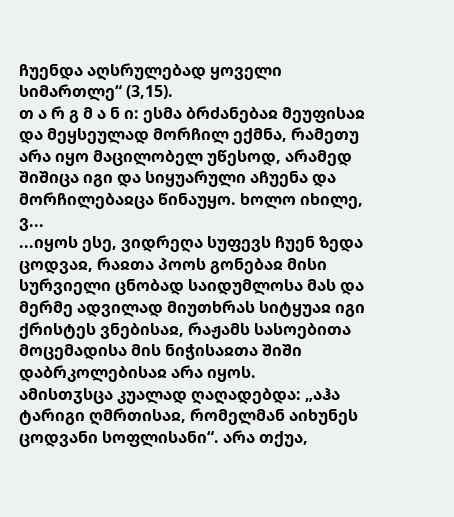ჩუენდა აღსრულებად ყოველი სიმართლე“ (3,15).
თ ა რ გ მ ა ნ ი: ესმა ბრძანებაჲ მეუფისაჲ და მეყსეულად მორჩილ ექმნა, რამეთუ არა იყო მაცილობელ უწესოდ, არამედ შიშიცა იგი და სიყუარული აჩუენა და მორჩილებაჲცა წინაუყო. ხოლო იხილე, ვ...
...იყოს ესე, ვიდრეღა სუფევს ჩუენ ზედა ცოდვაჲ, რაჲთა პოოს გონებაჲ მისი სურვიელი ცნობად საიდუმლოსა მას და მერმე ადვილად მიუთხრას სიტყუაჲ იგი ქრისტეს ვნებისაჲ, რაჟამს სასოებითა მოცემადისა მის ნიჭისაჲთა შიში დაბრკოლებისაჲ არა იყოს.
ამისთჳსცა კუალად ღაღადებდა: „აჰა ტარიგი ღმრთისაჲ, რომელმან აიხუნეს ცოდვანი სოფლისანი“. არა თქუა,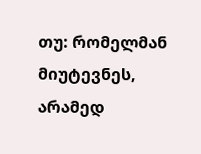თუ: რომელმან მიუტევნეს, არამედ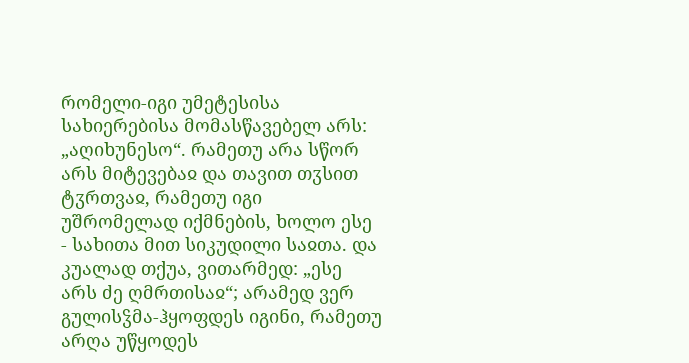რომელი-იგი უმეტესისა სახიერებისა მომასწავებელ არს: „აღიხუნესო“. რამეთუ არა სწორ არს მიტევებაჲ და თავით თჳსით ტჳრთვაჲ, რამეთუ იგი უშრომელად იქმნების, ხოლო ესე - სახითა მით სიკუდილი საჲთა. და კუალად თქუა, ვითარმედ: „ესე არს ძე ღმრთისაჲ“; არამედ ვერ გულისჴმა-ჰყოფდეს იგინი, რამეთუ არღა უწყოდეს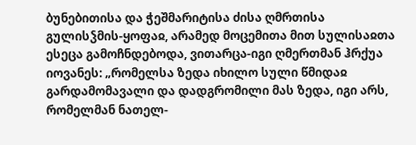ბუნებითისა და ჭეშმარიტისა ძისა ღმრთისა გულისჴმის-ყოფაჲ, არამედ მოცემითა მით სულისაჲთა ესეცა გამოჩნდებოდა, ვითარცა-იგი ღმერთმან ჰრქუა იოვანეს: „რომელსა ზედა იხილო სული წმიდაჲ გარდამომავალი და დადგრომილი მას ზედა, იგი არს, რომელმან ნათელ-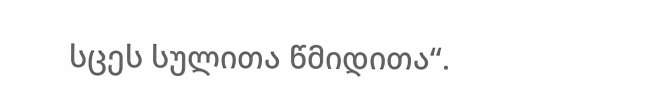სცეს სულითა წმიდითა“.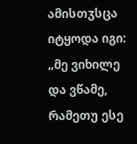ამისთჳსცა იტყოდა იგი: „მე ვიხილე და ვწამე, რამეთუ ესე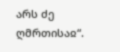არს ძე ღმრთისაჲ“.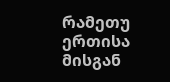რამეთუ ერთისა მისგან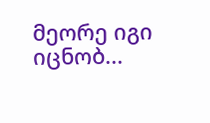მეორე იგი იცნობ...